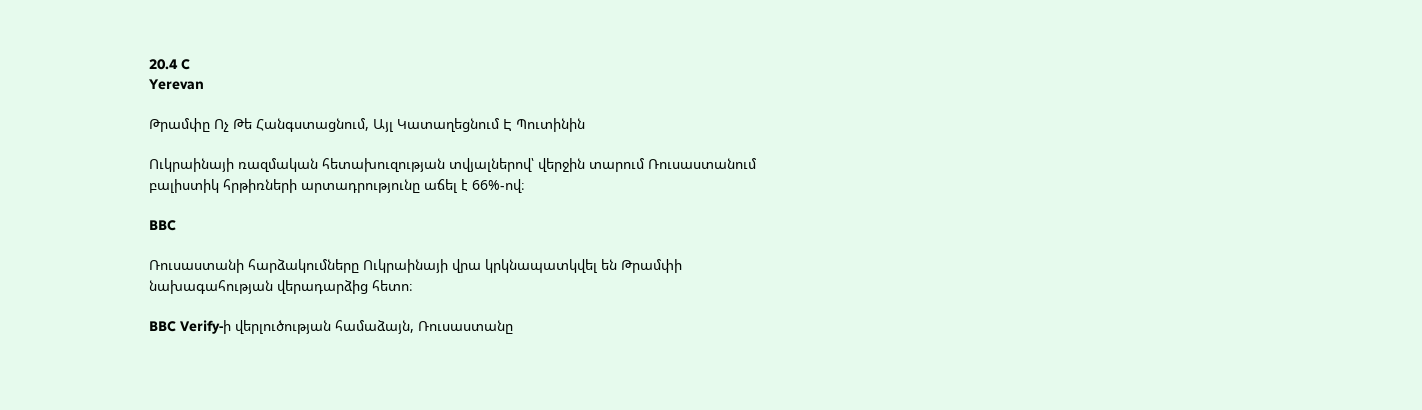20.4 C
Yerevan

Թրամփը Ոչ Թե Հանգստացնում, Այլ Կատաղեցնում Է Պուտինին

Ուկրաինայի ռազմական հետախուզության տվյալներով՝ վերջին տարում Ռուսաստանում բալիստիկ հրթիռների արտադրությունը աճել է 66%-ով։

BBC

Ռուսաստանի հարձակումները Ուկրաինայի վրա կրկնապատկվել են Թրամփի նախագահության վերադարձից հետո։

BBC Verify‑ի վերլուծության համաձայն, Ռուսաստանը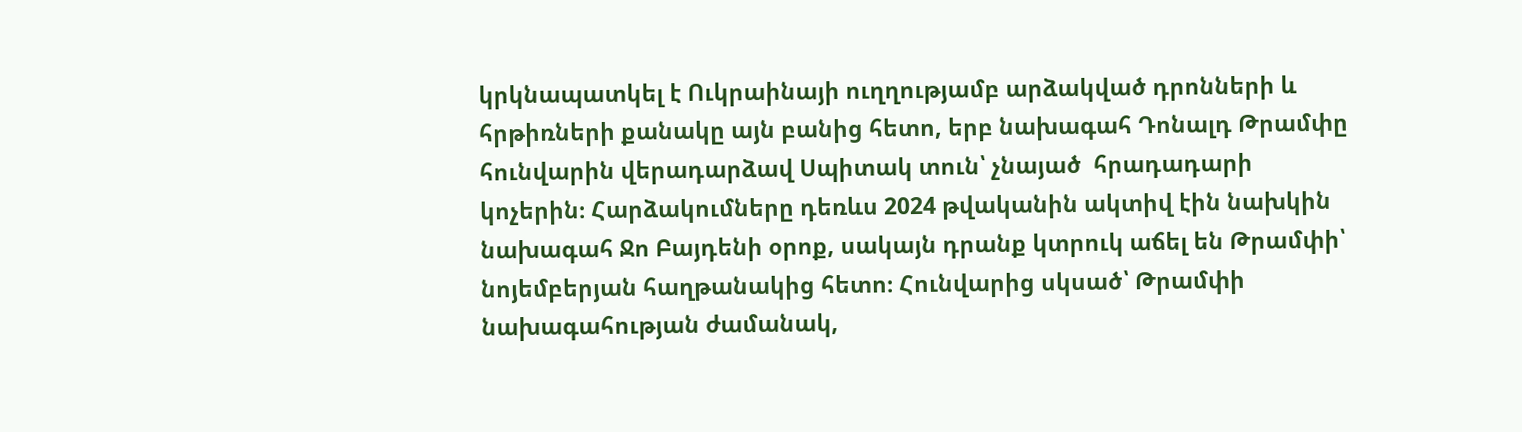կրկնապատկել է Ուկրաինայի ուղղությամբ արձակված դրոնների և հրթիռների քանակը այն բանից հետո, երբ նախագահ Դոնալդ Թրամփը հունվարին վերադարձավ Սպիտակ տուն՝ չնայած  հրադադարի կոչերին։ Հարձակումները դեռևս 2024 թվականին ակտիվ էին նախկին նախագահ Ջո Բայդենի օրոք, սակայն դրանք կտրուկ աճել են Թրամփի՝ նոյեմբերյան հաղթանակից հետո։ Հունվարից սկսած՝ Թրամփի նախագահության ժամանակ,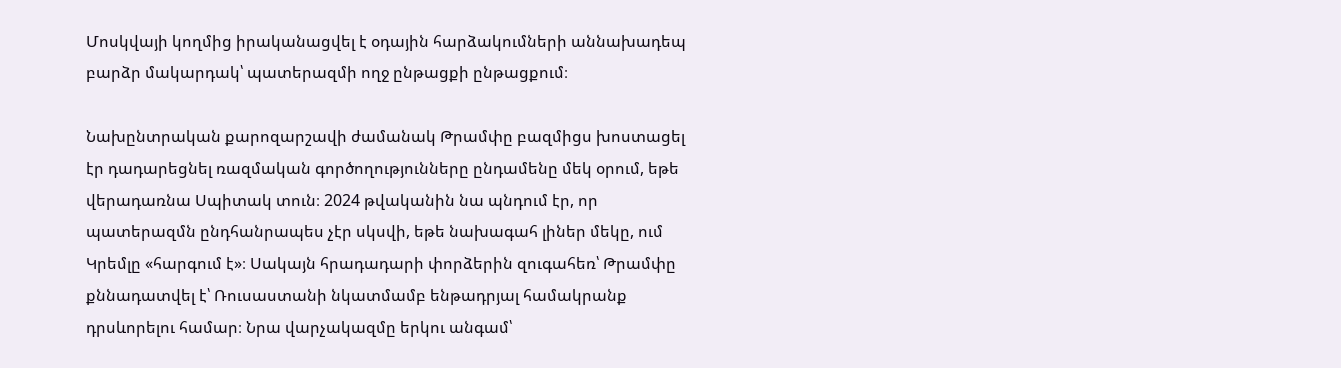Մոսկվայի կողմից իրականացվել է օդային հարձակումների աննախադեպ բարձր մակարդակ՝ պատերազմի ողջ ընթացքի ընթացքում։

Նախընտրական քարոզարշավի ժամանակ Թրամփը բազմիցս խոստացել էր դադարեցնել ռազմական գործողությունները ընդամենը մեկ օրում, եթե վերադառնա Սպիտակ տուն։ 2024 թվականին նա պնդում էր, որ պատերազմն ընդհանրապես չէր սկսվի, եթե նախագահ լիներ մեկը, ում Կրեմլը «հարգում է»։ Սակայն հրադադարի փորձերին զուգահեռ՝ Թրամփը քննադատվել է՝ Ռուսաստանի նկատմամբ ենթադրյալ համակրանք դրսևորելու համար։ Նրա վարչակազմը երկու անգամ՝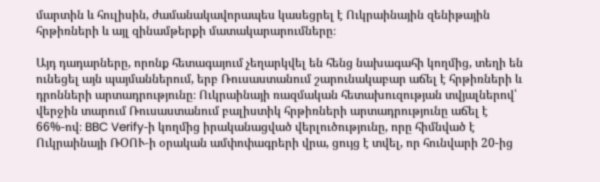մարտին և հուլիսին, ժամանակավորապես կասեցրել է Ուկրաինային զենիթային հրթիռների և այլ զինամթերքի մատակարարումները։

Այդ դադարները, որոնք հետագայում չեղարկվել են հենց նախագահի կողմից, տեղի են ունեցել այն պայմաններում, երբ Ռուսաստանում շարունակաբար աճել է հրթիռների և դրոնների արտադրությունը։ Ուկրաինայի ռազմական հետախուզության տվյալներով՝ վերջին տարում Ռուսաստանում բալիստիկ հրթիռների արտադրությունը աճել է 66%-ով։ BBC Verify‑ի կողմից իրականացված վերլուծությունը, որը հիմնված է Ուկրաինայի ՌՕՈՒ‑ի օրական ամփոփագրերի վրա, ցույց է տվել, որ հունվարի 20-ից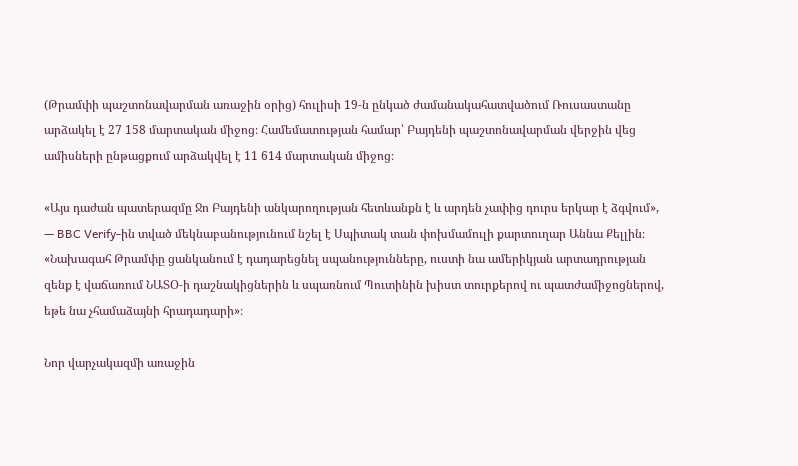(Թրամփի պաշտոնավարման առաջին օրից) հուլիսի 19‑ն ընկած ժամանակահատվածում Ռուսաստանը արձակել է 27 158 մարտական միջոց։ Համեմատության համար՝ Բայդենի պաշտոնավարման վերջին վեց ամիսների ընթացքում արձակվել է 11 614 մարտական միջոց։

«Այս դաժան պատերազմը Ջո Բայդենի անկարողության հետևանքն է և արդեն չափից դուրս երկար է ձգվում», — BBC Verify-ին տված մեկնաբանությունում նշել է Սպիտակ տան փոխմամուլի քարտուղար Աննա Քելլին։ «Նախագահ Թրամփը ցանկանում է դադարեցնել սպանությունները, ուստի նա ամերիկյան արտադրության զենք է վաճառում ՆԱՏՕ‑ի դաշնակիցներին և սպառնում Պուտինին խիստ տուրքերով ու պատժամիջոցներով, եթե նա չհամաձայնի հրադադարի»։

Նոր վարչակազմի առաջին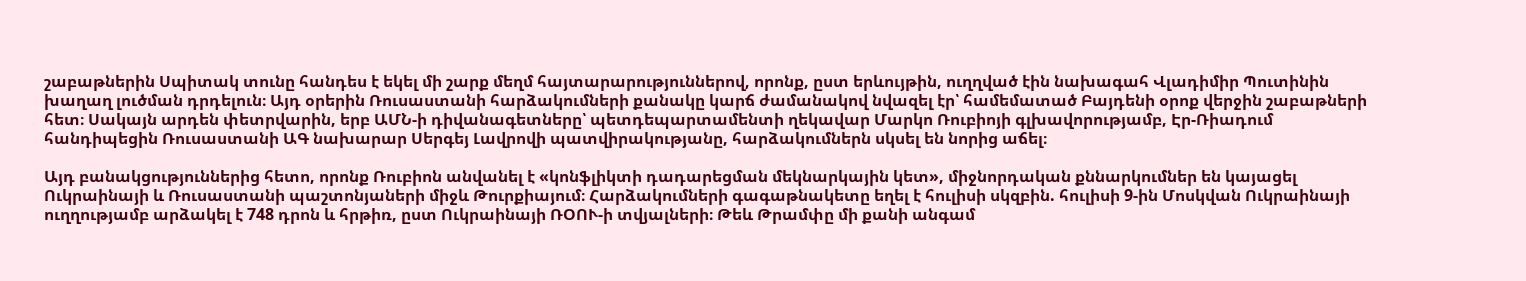շաբաթներին Սպիտակ տունը հանդես է եկել մի շարք մեղմ հայտարարություններով, որոնք, ըստ երևույթին, ուղղված էին նախագահ Վլադիմիր Պուտինին խաղաղ լուծման դրդելուն։ Այդ օրերին Ռուսաստանի հարձակումների քանակը կարճ ժամանակով նվազել էր՝ համեմատած Բայդենի օրոք վերջին շաբաթների հետ։ Սակայն արդեն փետրվարին, երբ ԱՄՆ‑ի դիվանագետները՝ պետդեպարտամենտի ղեկավար Մարկո Ռուբիոյի գլխավորությամբ, Էր-Ռիադում հանդիպեցին Ռուսաստանի ԱԳ նախարար Սերգեյ Լավրովի պատվիրակությանը, հարձակումներն սկսել են նորից աճել։

Այդ բանակցություններից հետո, որոնք Ռուբիոն անվանել է «կոնֆլիկտի դադարեցման մեկնարկային կետ», միջնորդական քննարկումներ են կայացել Ուկրաինայի և Ռուսաստանի պաշտոնյաների միջև Թուրքիայում։ Հարձակումների գագաթնակետը եղել է հուլիսի սկզբին. հուլիսի 9‑ին Մոսկվան Ուկրաինայի ուղղությամբ արձակել է 748 դրոն և հրթիռ, ըստ Ուկրաինայի ՌՕՈՒ‑ի տվյալների։ Թեև Թրամփը մի քանի անգամ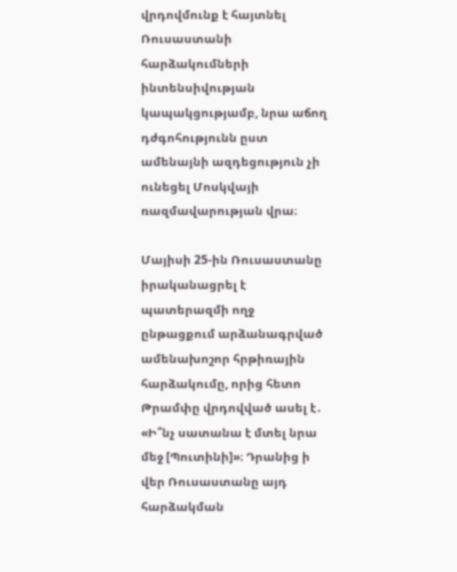վրդովմունք է հայտնել Ռուսաստանի հարձակումների ինտենսիվության կապակցությամբ, նրա աճող դժգոհությունն ըստ ամենայնի ազդեցություն չի ունեցել Մոսկվայի ռազմավարության վրա։

Մայիսի 25-ին Ռուսաստանը իրականացրել է պատերազմի ողջ ընթացքում արձանագրված ամենախոշոր հրթիռային հարձակումը, որից հետո Թրամփը վրդովված ասել է․ «Ի՞նչ սատանա է մտել նրա մեջ [Պուտինի]»։ Դրանից ի վեր Ռուսաստանը այդ հարձակման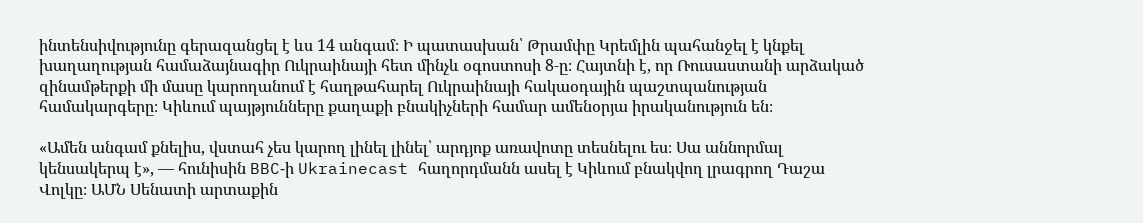ինտենսիվությունը գերազանցել է ևս 14 անգամ։ Ի պատասխան՝ Թրամփը Կրեմլին պահանջել է կնքել խաղաղության համաձայնագիր Ուկրաինայի հետ մինչև օգոստոսի 8‑ը։ Հայտնի է, որ Ռուսաստանի արձակած զինամթերքի մի մասը կարողանում է հաղթահարել Ուկրաինայի հակաօդային պաշտպանության համակարգերը։ Կիևում պայթյունները քաղաքի բնակիչների համար ամենօրյա իրականություն են։

«Ամեն անգամ քնելիս, վստահ չես կարող լինել լինել՝ արդյոք առավոտը տեսնելու ես։ Սա աննորմալ կենսակերպ է», — հունիսին BBC‑ի Ukrainecast հաղորդմանն ասել է Կիևում բնակվող լրագրող Դաշա Վոլկը։ ԱՄՆ Սենատի արտաքին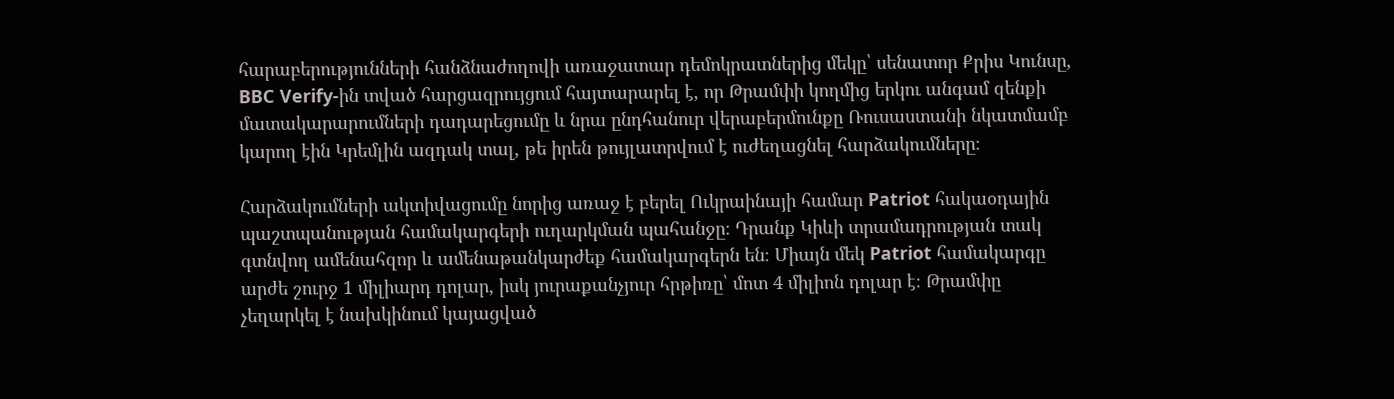հարաբերությունների հանձնաժողովի առաջատար դեմոկրատներից մեկը՝ սենատոր Քրիս Կունսը, BBC Verify-ին տված հարցազրույցում հայտարարել է, որ Թրամփի կողմից երկու անգամ զենքի մատակարարումների դադարեցումը և նրա ընդհանուր վերաբերմունքը Ռուսաստանի նկատմամբ կարող էին Կրեմլին ազդակ տալ, թե իրեն թույլատրվում է ուժեղացնել հարձակումները։

Հարձակումների ակտիվացումը նորից առաջ է բերել Ուկրաինայի համար Patriot հակաօդային պաշտպանության համակարգերի ուղարկման պահանջը։ Դրանք Կիևի տրամադրության տակ գտնվող ամենահզոր և ամենաթանկարժեք համակարգերն են։ Միայն մեկ Patriot համակարգը արժե շուրջ 1 միլիարդ դոլար, իսկ յուրաքանչյուր հրթիռը՝ մոտ 4 միլիոն դոլար է։ Թրամփը չեղարկել է նախկինում կայացված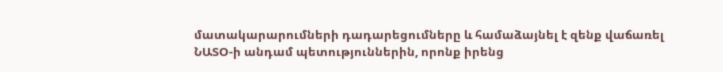մատակարարումների դադարեցումները և համաձայնել է զենք վաճառել ՆԱՏՕ‑ի անդամ պետություններին, որոնք իրենց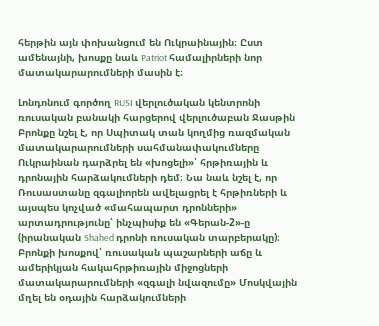հերթին այն փոխանցում են Ուկրաինային։ Ըստ ամենայնի, խոսքը նաև Patriot համալիրների նոր մատակարարումների մասին է։

Լոնդոնում գործող RUSI վերլուծական կենտրոնի ռուսական բանակի հարցերով վերլուծաբան Ջասթին Բրոնքը նշել է, որ Սպիտակ տան կողմից ռազմական մատակարարումների սահմանափակումները Ուկրաինան դարձրել են «խոցելի»՝ հրթիռային և դրոնային հարձակումների դեմ։ Նա նաև նշել է, որ Ռուսաստանը զգալիորեն ավելացրել է հրթիռների և այսպես կոչված «մահապարտ դրոնների» արտադրությունը՝ ինչպիսիք են «Գերան‑2»-ը (իրանական Shahed դրոնի ռուսական տարբերակը)։ Բրոնքի խոսքով՝ ռուսական պաշարների աճը և ամերիկյան հակահրթիռային միջոցների մատակարարումների «զգալի նվազումը» Մոսկվային մղել են օդային հարձակումների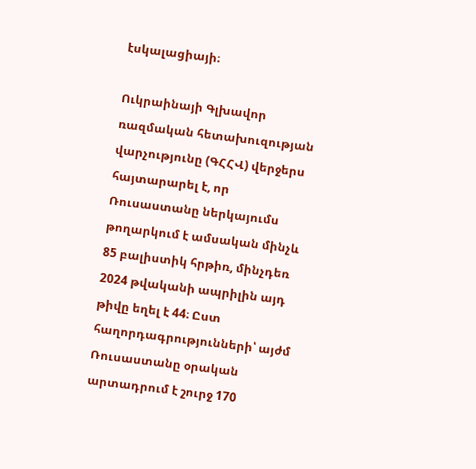էսկալացիայի։

Ուկրաինայի Գլխավոր ռազմական հետախուզության վարչությունը (ԳՀՀՎ) վերջերս հայտարարել է, որ Ռուսաստանը ներկայումս թողարկում է ամսական մինչև 85 բալիստիկ հրթիռ, մինչդեռ 2024 թվականի ապրիլին այդ թիվը եղել է 44։ Ըստ հաղորդագրությունների՝ այժմ Ռուսաստանը օրական արտադրում է շուրջ 170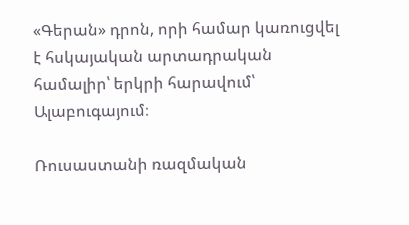«Գերան» դրոն, որի համար կառուցվել է հսկայական արտադրական համալիր՝ երկրի հարավում՝ Ալաբուգայում։

Ռուսաստանի ռազմական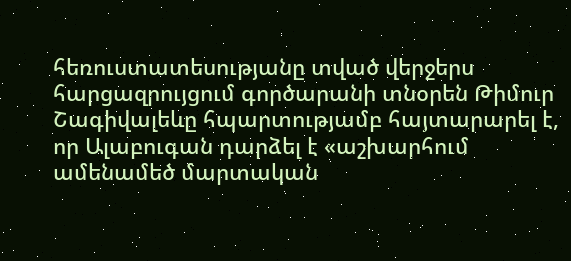հեռուստատեսությանը տված վերջերս հարցազրույցում գործարանի տնօրեն Թիմուր Շագիվալեևը հպարտությամբ հայտարարել է, որ Ալաբուգան դարձել է «աշխարհում ամենամեծ մարտական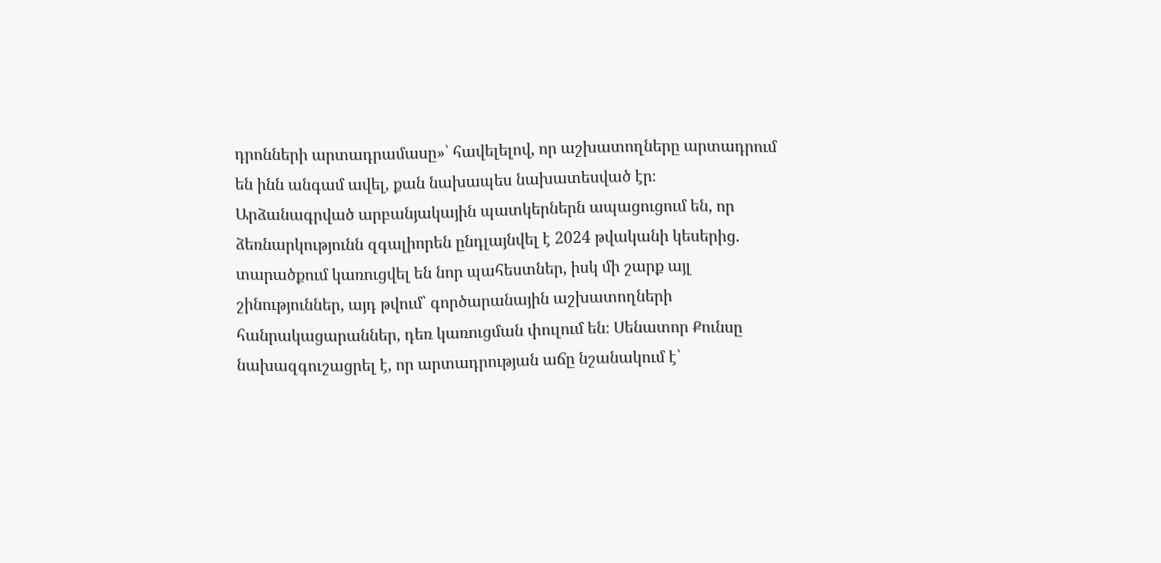դրոնների արտադրամասը»՝ հավելելով, որ աշխատողները արտադրում են ինն անգամ ավել, քան նախապես նախատեսված էր։ Արձանագրված արբանյակային պատկերներն ապացուցում են, որ ձեռնարկությունն զգալիորեն ընդլայնվել է 2024 թվականի կեսերից․ տարածքում կառուցվել են նոր պահեստներ, իսկ մի շարք այլ շինություններ, այդ թվում՝ գործարանային աշխատողների հանրակացարաններ, դեռ կառուցման փուլում են։ Սենատոր Քունսը նախազգուշացրել է, որ արտադրության աճը նշանակում է՝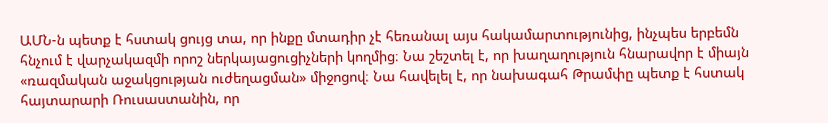ԱՄՆ‑ն պետք է հստակ ցույց տա, որ ինքը մտադիր չէ հեռանալ այս հակամարտությունից, ինչպես երբեմն հնչում է վարչակազմի որոշ ներկայացուցիչների կողմից։ Նա շեշտել է, որ խաղաղություն հնարավոր է միայն «ռազմական աջակցության ուժեղացման» միջոցով։ Նա հավելել է, որ նախագահ Թրամփը պետք է հստակ հայտարարի Ռուսաստանին, որ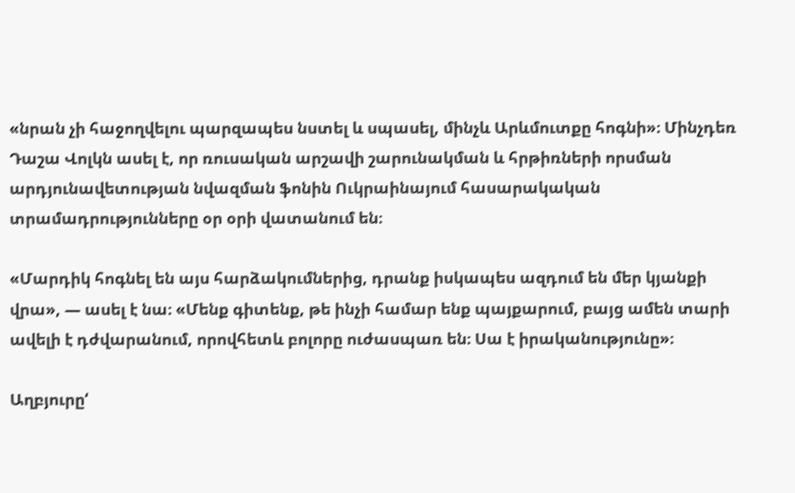«նրան չի հաջողվելու պարզապես նստել և սպասել, մինչև Արևմուտքը հոգնի»։ Մինչդեռ Դաշա Վոլկն ասել է, որ ռուսական արշավի շարունակման և հրթիռների որսման արդյունավետության նվազման ֆոնին Ուկրաինայում հասարակական տրամադրությունները օր օրի վատանում են։

«Մարդիկ հոգնել են այս հարձակումներից, դրանք իսկապես ազդում են մեր կյանքի վրա», — ասել է նա։ «Մենք գիտենք, թե ինչի համար ենք պայքարում, բայց ամեն տարի ավելի է դժվարանում, որովհետև բոլորը ուժասպառ են։ Սա է իրականությունը»։

Աղբյուրը‘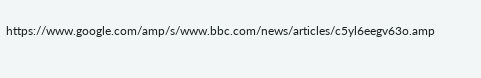https://www.google.com/amp/s/www.bbc.com/news/articles/c5yl6eegv63o.amp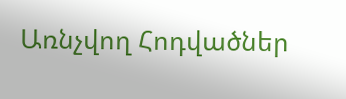Առնչվող Հոդվածներ